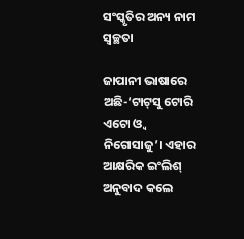ସଂସ୍କୃତିର ଅନ୍ୟ ନାମ ସ୍ବଚ୍ଛତା

ଜାପାନୀ ଭାଷାରେ ଅଛି-‘ଟାଟ୍‌ସୁ ଟୋରି ଏଟୋ ଓ୍ବ ନିଗୋସାଜୁ’। ଏହାର ଆକ୍ଷରିକ ଇଂଲିଶ୍‌ ଅନୁବାଦ କଲେ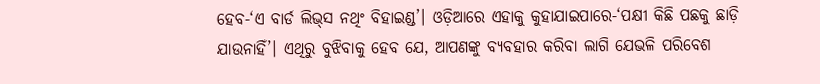ହେବ-‘ଏ ବାର୍ଡ ଲିଭ୍‌ସ ନଥିଂ ବିହାଇଣ୍ଡ’। ଓଡ଼ିଆରେ ଏହାକୁ କୁହାଯାଇପାରେ-‘ପକ୍ଷୀ କିଛି ପଛକୁ ଛାଡ଼ି ଯାଉନାହିଁ’। ଏଥିରୁ ବୁଝିବାକୁ ହେବ ଯେ, ଆପଣଙ୍କୁ ବ୍ୟବହାର କରିବା ଲାଗି ଯେଭଳି ପରିବେଶ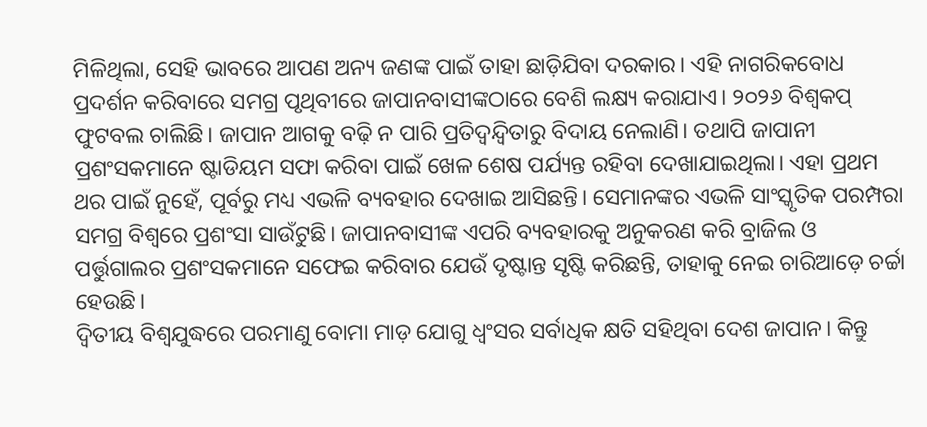ମିଳିଥିଲା, ସେହି ଭାବରେ ଆପଣ ଅନ୍ୟ ଜଣଙ୍କ ପାଇଁ ତାହା ଛାଡ଼ିଯିବା ଦରକାର। ଏହି ନାଗରିକବୋଧ ପ୍ରଦର୍ଶନ କରିବାରେ ସମଗ୍ର ପୃଥିବୀରେ ଜାପାନବାସୀଙ୍କଠାରେ ବେଶି ଲକ୍ଷ୍ୟ କରାଯାଏ। ୨୦୨୬ ବିଶ୍ୱକପ୍‌ ଫୁଟବଲ ଚାଲିଛି। ଜାପାନ ଆଗକୁ ବଢ଼ି ନ ପାରି ପ୍ରତିଦ୍ୱନ୍ଦ୍ୱିତାରୁ ବିଦାୟ ନେଲାଣି। ତଥାପି ଜାପାନୀ ପ୍ରଶଂସକମାନେ ଷ୍ଟାଡିୟମ ସଫା କରିବା ପାଇଁ ଖେଳ ଶେଷ ପର୍ଯ୍ୟନ୍ତ ରହିବା ଦେଖାଯାଇଥିଲା। ଏହା ପ୍ରଥମ ଥର ପାଇଁ ନୁହେଁ, ପୂର୍ବରୁ ମଧ୍ୟ ଏଭଳି ବ୍ୟବହାର ଦେଖାଇ ଆସିଛନ୍ତି। ସେମାନଙ୍କର ଏଭଳି ସାଂସ୍କୃତିକ ପରମ୍ପରା ସମଗ୍ର ବିଶ୍ୱରେ ପ୍ରଶଂସା ସାଉଁଟୁଛି। ଜାପାନବାସୀଙ୍କ ଏପରି ବ୍ୟବହାରକୁ ଅନୁକରଣ କରି ବ୍ରାଜିଲ ଓ ପର୍ତ୍ତୁଗାଲର ପ୍ରଶଂସକମାନେ ସଫେଇ କରିବାର ଯେଉଁ ଦୃଷ୍ଟାନ୍ତ ସୃଷ୍ଟି କରିଛନ୍ତି, ତାହାକୁ ନେଇ ଚାରିଆଡ଼େ ଚର୍ଚ୍ଚା ହେଉଛି।
ଦ୍ୱିତୀୟ ବିଶ୍ୱଯୁଦ୍ଧରେ ପରମାଣୁ ବୋମା ମାଡ଼ ଯୋଗୁ ଧ୍ୱଂସର ସର୍ବାଧିକ କ୍ଷତି ସହିଥିବା ଦେଶ ଜାପାନ। କିନ୍ତୁ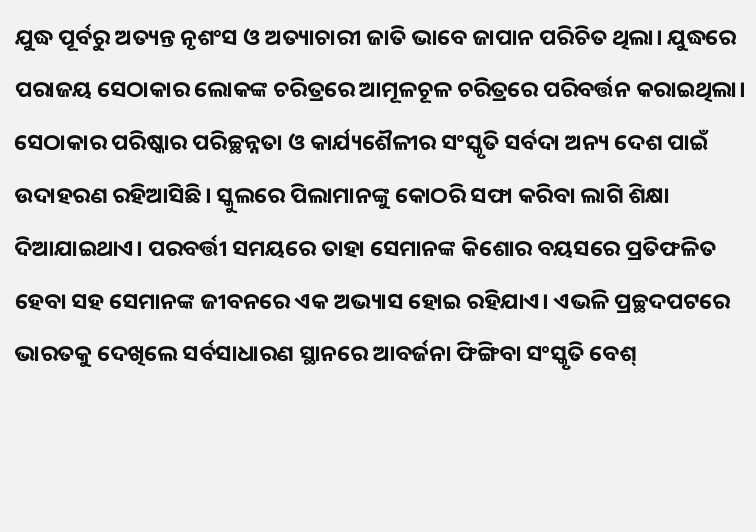ଯୁଦ୍ଧ ପୂର୍ବରୁ ଅତ୍ୟନ୍ତ ନୃଶଂସ ଓ ଅତ୍ୟାଚାରୀ ଜାତି ଭାବେ ଜାପାନ ପରିଚିତ ଥିଲା। ଯୁଦ୍ଧରେ ପରାଜୟ ସେଠାକାର ଲୋକଙ୍କ ଚରିତ୍ରରେ ଆମୂଳଚୂଳ ଚରିତ୍ରରେ ପରିବର୍ତ୍ତନ କରାଇଥିଲା। ସେଠାକାର ପରିଷ୍କାର ପରିଚ୍ଛନ୍ନତା ଓ କାର୍ଯ୍ୟଶୈଳୀର ସଂସ୍କୃତି ସର୍ବଦା ଅନ୍ୟ ଦେଶ ପାଇଁ ଉଦାହରଣ ରହିଆସିଛି। ସ୍କୁଲରେ ପିଲାମାନଙ୍କୁ କୋଠରି ସଫା କରିବା ଲାଗି ଶିକ୍ଷା ଦିଆଯାଇଥାଏ। ପରବର୍ତ୍ତୀ ସମୟରେ ତାହା ସେମାନଙ୍କ କିଶୋର ବୟସରେ ପ୍ରତିଫଳିତ ହେବା ସହ ସେମାନଙ୍କ ଜୀବନରେ ଏକ ଅଭ୍ୟାସ ହୋଇ ରହିଯାଏ। ଏଭଳି ପ୍ରଚ୍ଛଦପଟରେ ଭାରତକୁ ଦେଖିଲେ ସର୍ବସାଧାରଣ ସ୍ଥାନରେ ଆବର୍ଜନା ଫିଙ୍ଗିବା ସଂସ୍କୃତି ବେଶ୍‌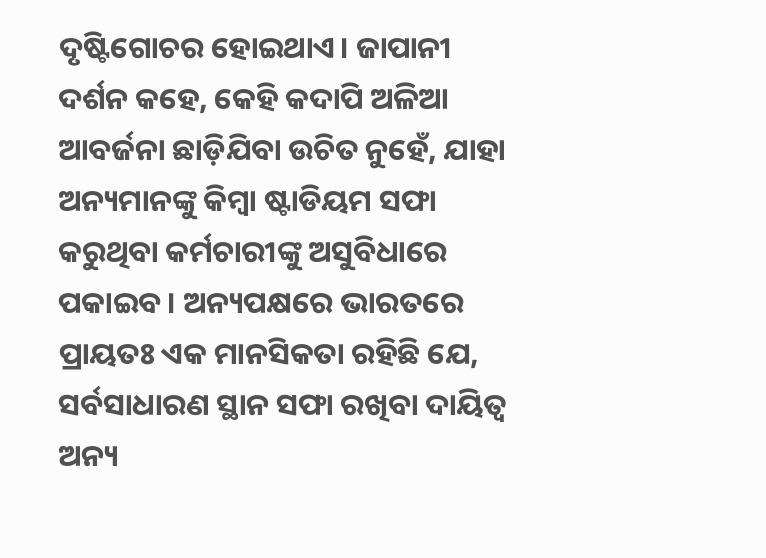ଦୃଷ୍ଟିଗୋଚର ହୋଇଥାଏ। ଜାପାନୀ ଦର୍ଶନ କହେ, କେହି କଦାପି ଅଳିଆ ଆବର୍ଜନା ଛାଡ଼ିଯିବା ଉଚିତ ନୁହେଁ, ଯାହା ଅନ୍ୟମାନଙ୍କୁ କିମ୍ବା ଷ୍ଟାଡିୟମ ସଫା କରୁଥିବା କର୍ମଚାରୀଙ୍କୁ ଅସୁବିଧାରେ ପକାଇବ। ଅନ୍ୟପକ୍ଷରେ ଭାରତରେ ପ୍ରାୟତଃ ଏକ ମାନସିକତା ରହିଛି ଯେ, ସର୍ବସାଧାରଣ ସ୍ଥାନ ସଫା ରଖିବା ଦାୟିତ୍ୱ ଅନ୍ୟ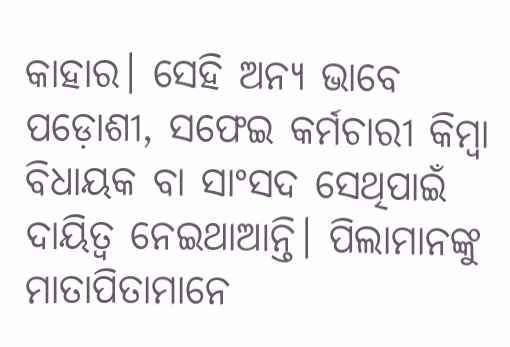କାହାର। ସେହି ଅନ୍ୟ ଭାବେ ପଡ଼ୋଶୀ, ସଫେଇ କର୍ମଚାରୀ କିମ୍ବା ବିଧାୟକ ବା ସାଂସଦ ସେଥିପାଇଁ ଦାୟିତ୍ୱ ନେଇଥାଆନ୍ତି। ପିଲାମାନଙ୍କୁ ମାତାପିତାମାନେ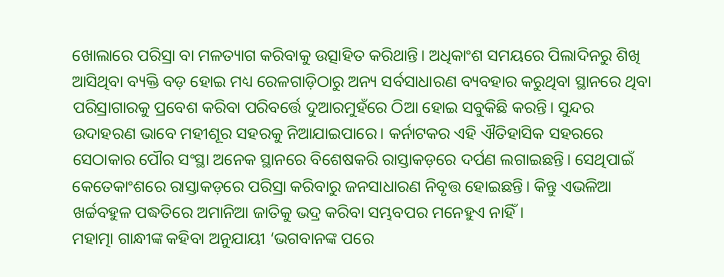ଖୋଲାରେ ପରିସ୍ରା ବା ମଳତ୍ୟାଗ କରିବାକୁ ଉତ୍ସାହିତ କରିଥାନ୍ତି। ଅଧିକାଂଶ ସମୟରେ ପିଲାଦିନରୁ ଶିଖି ଆସିଥିବା ବ୍ୟକ୍ତି ବଡ଼ ହୋଇ ମଧ୍ୟ ରେଳଗାଡ଼ିଠାରୁ ଅନ୍ୟ ସର୍ବସାଧାରଣ ବ୍ୟବହାର କରୁଥିବା ସ୍ଥାନରେ ଥିବା ପରିସ୍ରାଗାରକୁ ପ୍ରବେଶ କରିବା ପରିବର୍ତ୍ତେ ଦୁଆରମୁହଁରେ ଠିଆ ହୋଇ ସବୁକିଛି କରନ୍ତି। ସୁନ୍ଦର ଉଦାହରଣ ଭାବେ ମହୀଶୂର ସହରକୁ ନିଆଯାଇପାରେ। କର୍ନାଟକର ଏହି ଐତିହାସିକ ସହରରେ ସେଠାକାର ପୌର ସଂସ୍ଥା ଅନେକ ସ୍ଥାନରେ ବିଶେଷକରି ରାସ୍ତାକଡ଼ରେ ଦର୍ପଣ ଲଗାଇଛନ୍ତି। ସେଥିପାଇଁ କେତେକାଂଶରେ ରାସ୍ତାକଡ଼ରେ ପରିସ୍ରା କରିବାରୁ ଜନସାଧାରଣ ନିବୃତ୍ତ ହୋଇଛନ୍ତି। କିନ୍ତୁ ଏଭଳିଆ ଖର୍ଚ୍ଚବହୁଳ ପଦ୍ଧତିରେ ଅମାନିଆ ଜାତିକୁ ଭଦ୍ର କରିବା ସମ୍ଭବପର ମନେହୁଏ ନାହିଁ।
ମହାତ୍ମା ଗାନ୍ଧୀଙ୍କ କହିବା ଅନୁଯାୟୀ ‘ଭଗବାନଙ୍କ ପରେ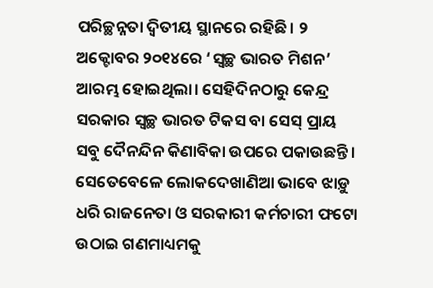ପରିଚ୍ଛନ୍ନତା ଦ୍ୱିତୀୟ ସ୍ଥାନରେ ରହିଛି। ୨ ଅକ୍ଟୋବର ୨୦୧୪ରେ ‘ସ୍ବଚ୍ଛ ଭାରତ ମିଶନ’ ଆରମ୍ଭ ହୋଇଥିଲା। ସେହିଦିନଠାରୁ କେନ୍ଦ୍ର ସରକାର ସ୍ବଚ୍ଛ ଭାରତ ଟିକସ ବା ସେସ୍‌ ପ୍ରାୟ ସବୁ ଦୈନନ୍ଦିନ କିଣାବିକା ଉପରେ ପକାଉଛନ୍ତି। ସେତେବେଳେ ଲୋକଦେଖାଣିଆ ଭାବେ ଝାଡ଼ୁ ଧରି ରାଜନେତା ଓ ସରକାରୀ କର୍ମଚାରୀ ଫଟୋ ଉଠାଇ ଗଣମାଧ୍ୟମକୁ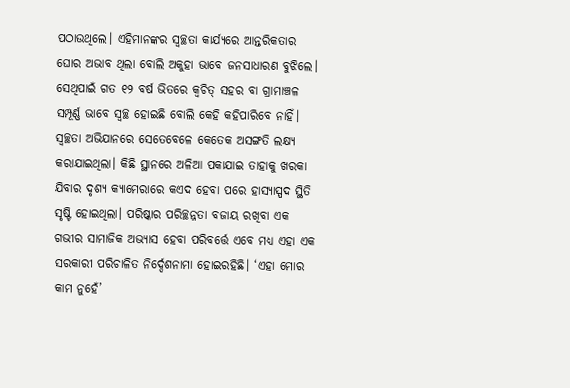ପଠାଉଥିଲେ। ଏହିମାନଙ୍କର ସ୍ବଚ୍ଛତା କାର୍ଯ୍ୟରେ ଆନ୍ତରିକତାର ଘୋର ଅଭାବ ଥିଲା ବୋଲି ଅକୁହା ଭାବେ ଜନସାଧାରଣ ବୁଝିଲେ। ସେଥିପାଇଁ ଗତ ୧୨ ବର୍ଷ ଭିତରେ କ୍ୱଚିତ୍‌ ସହର ବା ଗ୍ରାମାଞ୍ଚଳ ସମ୍ପୂର୍ଣ୍ଣ ଭାବେ ସ୍ବଚ୍ଛ ହୋଇଛି ବୋଲି କେହି କହିପାରିବେ ନାହିଁ। ସ୍ବଚ୍ଛତା ଅଭିଯାନରେ ସେତେବେଳେ କେତେକ ଅସଙ୍ଗତି ଲକ୍ଷ୍ୟ କରାଯାଇଥିଲା। କିଛି ସ୍ଥାନରେ ଅଳିଆ ପକାଯାଇ ତାହାକୁ ଖରକା ଯିବାର ଦୃଶ୍ୟ କ୍ୟାମେରାରେ କଏଦ ହେବା ପରେ ହାସ୍ୟାସ୍ପଦ ସ୍ଥିତି ସୃଷ୍ଟି ହୋଇଥିଲା। ପରିଷ୍କାର ପରିଚ୍ଛନ୍ନତା ବଜାୟ ରଖିବା ଏକ ଗଭୀର ସାମାଜିକ ଅଭ୍ୟାସ ହେବା ପରିବର୍ତ୍ତେ ଏବେ ମଧ୍ୟ ଏହା ଏକ ସରକାରୀ ପରିଚାଳିତ ନିର୍ଦ୍ଦେଶନାମା ହୋଇରହିଛି। ‘ଏହା ମୋର କାମ ନୁହେଁ’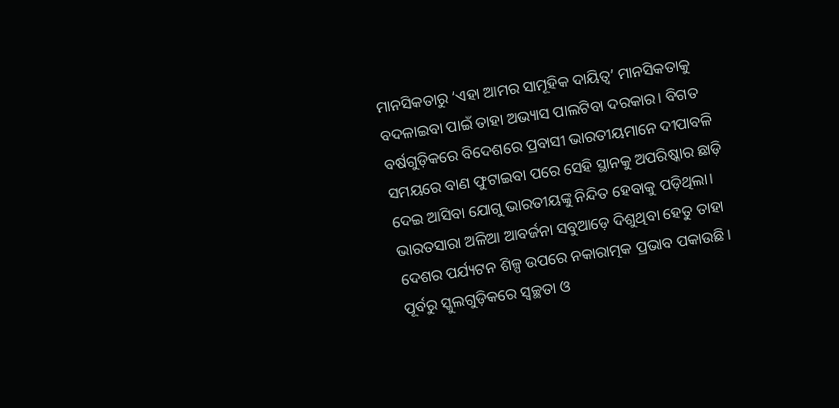ମାନସିକତାରୁ ‘ଏହା ଆମର ସାମୂହିକ ଦାୟିତ୍ୱ’ ମାନସିକତାକୁ ବଦଳାଇବା ପାଇଁ ତାହା ଅଭ୍ୟାସ ପାଲଟିବା ଦରକାର। ବିଗତ ବର୍ଷଗୁଡ଼ିକରେ ବିଦେଶରେ ପ୍ରବାସୀ ଭାରତୀୟମାନେ ଦୀପାବଳି ସମୟରେ ବାଣ ଫୁଟାଇବା ପରେ ସେହି ସ୍ଥାନକୁ ଅପରିଷ୍କାର ଛାଡ଼ି ଦେଇ ଆସିବା ଯୋଗୁ ଭାରତୀୟଙ୍କୁ ନିନ୍ଦିତ ହେବାକୁ ପଡ଼ିଥିଲା। ଭାରତସାରା ଅଳିଆ ଆବର୍ଜନା ସବୁଆଡ଼େ ଦିଶୁଥିବା ହେତୁ ତାହା ଦେଶର ପର୍ଯ୍ୟଟନ ଶିଳ୍ପ ଉପରେ ନକାରାତ୍ମକ ପ୍ରଭାବ ପକାଉଛି।
ପୂର୍ବରୁ ସ୍କୁଲଗୁଡ଼ିକରେ ସ୍ବଚ୍ଛତା ଓ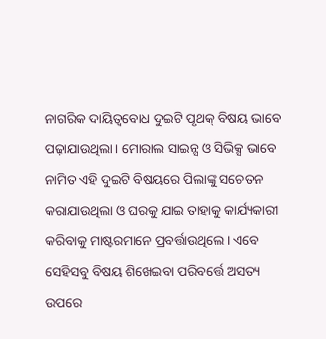ନାଗରିକ ଦାୟିତ୍ୱବୋଧ ଦୁଇଟି ପୃଥକ୍‌ ବିଷୟ ଭାବେ ପଢ଼ାଯାଉଥିଲା। ମୋରାଲ ସାଇନ୍ସ ଓ ସିଭିକ୍ସ ଭାବେ ନାମିତ ଏହି ଦୁଇଟି ବିଷୟରେ ପିଲାଙ୍କୁ ସଚେତନ କରାଯାଉଥିଲା ଓ ଘରକୁ ଯାଇ ତାହାକୁ କାର୍ଯ୍ୟକାରୀ କରିବାକୁ ମାଷ୍ଟରମାନେ ପ୍ରବର୍ତ୍ତାଉଥିଲେ। ଏବେ ସେହିସବୁ ବିଷୟ ଶିଖେଇବା ପରିବର୍ତ୍ତେ ଅସତ୍ୟ ଉପରେ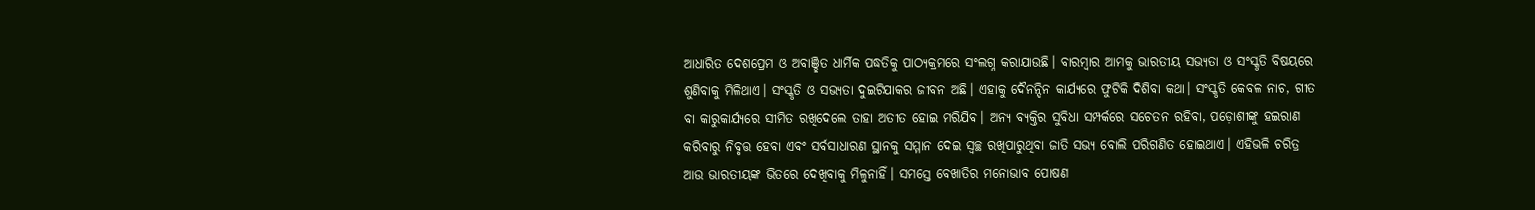ଆଧାରିତ ଦେଶପ୍ରେମ ଓ ଅବାଞ୍ଛିତ ଧାର୍ମିକ ପଦ୍ଧତିକୁ ପାଠ୍ୟକ୍ରମରେ ସଂଲଗ୍ନ କରାଯାଉଛି। ବାରମ୍ବାର ଆମକୁ ଭାରତୀୟ ସଭ୍ୟତା ଓ ସଂସ୍କୃତି ବିଷୟରେ ଶୁଣିବାକୁ ମିଳିଥାଏ। ସଂସ୍କୃତି ଓ ସଭ୍ୟତା ଦୁଇଟିଯାକର ଜୀବନ ଅଛି। ଏହାକୁ ଦୈନନ୍ଦିନ କାର୍ଯ୍ୟରେ ଫୁଟିକି ଦିଶିବା କଥା। ସଂସ୍କୃତି କେବଳ ନାଚ, ଗୀତ ବା କାରୁକାର୍ଯ୍ୟରେ ସୀମିତ ରଖିଦେଲେ ତାହା ଅତୀତ ହୋଇ ମରିଯିବ। ଅନ୍ୟ ବ୍ୟକ୍ତିର ସୁବିଧା ସମ୍ପର୍କରେ ସଚେତନ ରହିବା, ପଡ଼ୋଶୀଙ୍କୁ ହଇରାଣ କରିବାରୁ ନିବୃତ୍ତ ହେବା ଏବଂ ସର୍ବସାଧାରଣ ସ୍ଥାନକୁ ସମ୍ମାନ ଦେଇ ସ୍ବଚ୍ଛ ରଖିପାରୁଥିବା ଜାତି ସଭ୍ୟ ବୋଲି ପରିଗଣିତ ହୋଇଥାଏ। ଏହିଭଳି ଚରିତ୍ର ଆଉ ଭାରତୀୟଙ୍କ ଭିତରେ ଦେଖିବାକୁ ମିଳୁନାହିଁ। ସମସ୍ତେ ବେଖାତିର ମନୋଭାବ ପୋଷଣ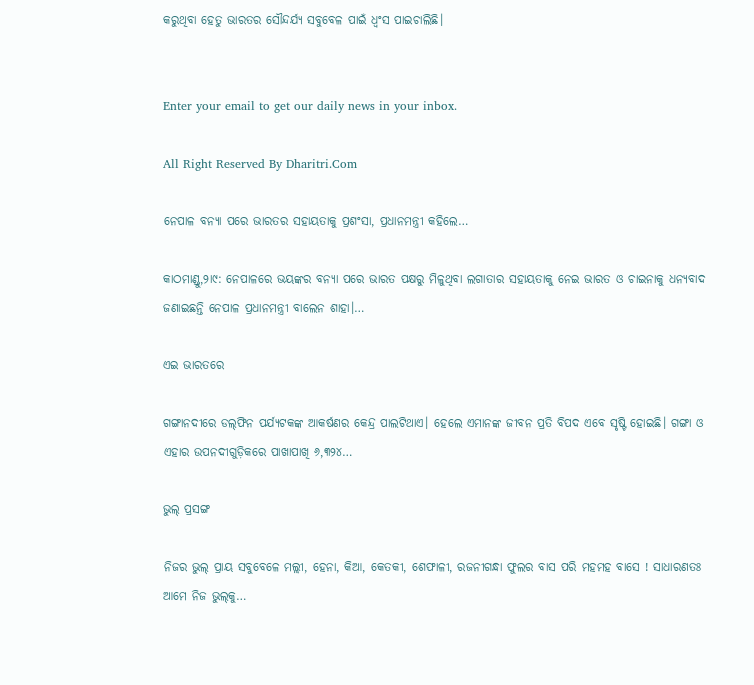କରୁଥିବା ହେତୁ ଭାରତର ସୌନ୍ଦର୍ଯ୍ୟ ସବୁବେଳ ପାଇଁ ଧ୍ୱଂସ ପାଇଚାଲିଛି।


Enter your email to get our daily news in your inbox.

All Right Reserved By Dharitri.Com

ନେପାଳ ବନ୍ୟା ପରେ ଭାରତର ସହାୟତାକୁ ପ୍ରଶଂସା, ପ୍ରଧାନମନ୍ତ୍ରୀ କହିଲେ…

କାଠମାଣ୍ଡୁ,୨ା୯: ନେପାଳରେ ଭୟଙ୍କର ବନ୍ୟା ପରେ ଭାରତ ପକ୍ଷରୁ ମିଳୁଥିବା ଲଗାତାର ସହାୟତାକୁ ନେଇ ଭାରତ ଓ ଚାଇନାକୁ ଧନ୍ୟବାଦ ଜଣାଇଛନ୍ତି ନେପାଳ ପ୍ରଧାନମନ୍ତ୍ରୀ ବାଲେନ ଶାହା।…

ଏଇ ଭାରତରେ

ଗଙ୍ଗାନଦୀରେ ଡଲ୍‌ଫିନ ପର୍ଯ୍ୟଟକଙ୍କ ଆକର୍ଷଣର କେନ୍ଦ୍ର ପାଲଟିଥାଏ। ହେଲେ ଏମାନଙ୍କ ଜୀବନ ପ୍ରତି ବିପଦ ଏବେ ସୃଷ୍ଟି ହୋଇଛି। ଗଙ୍ଗା ଓ ଏହାର ଉପନଦୀଗୁଡ଼ିକରେ ପାଖାପାଖି ୬,୩୨୪…

ଭୁଲ୍‌ ପ୍ରସଙ୍ଗ

ନିଜର ଭୁଲ୍‌ ପ୍ରାୟ ସବୁବେଳେ ମଲ୍ଲୀ, ହେନା, କିଆ, କେତକୀ, ଶେଫାଳୀ, ରଜନୀଗନ୍ଧା ଫୁଲର ବାସ ପରି ମହମହ ବାସେ ! ସାଧାରଣତଃ ଆମେ ନିଜ ଭୁଲ୍‌କୁ…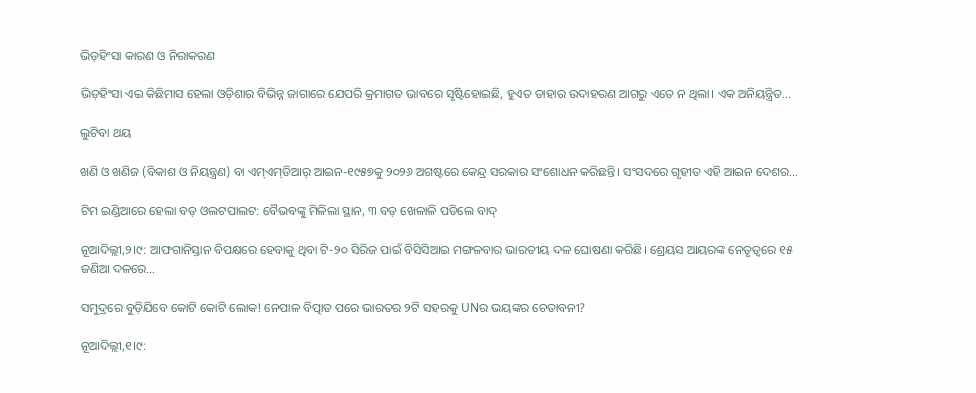ଭିଡ଼ହିଂସା କାରଣ ଓ ନିରାକରଣ

ଭିଡ଼ହିଂସା ଏଇ କିଛିମାସ ହେଲା ଓଡ଼ିଶାର ବିଭିନ୍ନ ଜାଗାରେ ଯେପରି କ୍ରମାଗତ ଭାବରେ ସୃଷ୍ଟିହୋଇଛି, ହୁଏତ ତାହାର ଉଦାହରଣ ଆଗରୁ ଏତେ ନ ଥିଲା। ଏକ ଅନିୟନ୍ତ୍ରିତ…

ଲୁଟିବା ଥୟ

ଖଣି ଓ ଖଣିଜ (ବିକାଶ ଓ ନିୟନ୍ତ୍ରଣ) ବା ଏମ୍‌ଏମ୍‌ଡିଆର୍‌ ଆଇନ-୧୯୫୭କୁ ୨୦୨୬ ଅଗଷ୍ଟରେ କେନ୍ଦ୍ର ସରକାର ସଂଶୋଧନ କରିଛନ୍ତି। ସଂସଦରେ ଗୃହୀତ ଏହି ଆଇନ ଦେଶର…

ଟିମ ଇଣ୍ଡିଆରେ ହେଲା ବଡ଼ ଓଲଟପାଲଟ: ବୈଭବଙ୍କୁ ମିଳିଲା ସ୍ଥାନ, ୩ ବଡ଼ ଖେଳାଳି ପଡିଲେ ବାଦ୍‌

ନୂଆଦିଲ୍ଲୀ,୨।୯: ଆଫଗାନିସ୍ତାନ ବିପକ୍ଷରେ ହେବାକୁ ଥିବା ଟି-୨୦ ସିରିଜ ପାଇଁ ବିସିସିଆଇ ମଙ୍ଗଳବାର ଭାରତୀୟ ଦଳ ଘୋଷଣା କରିଛି। ଶ୍ରେୟସ ଆୟରଙ୍କ ନେତୃତ୍ୱରେ ୧୫ ଜଣିଆ ଦଳରେ…

ସମୁଦ୍ରରେ ବୁଡ଼ିଯିବେ କୋଟି କୋଟି ଲୋକ! ନେପାଳ ବିତ୍ପାତ ପରେ ଭାରତର ୨ଟି ସହରକୁ UNର ଭୟଙ୍କର ଚେତାବନୀ?

ନୂଆଦିଲ୍ଲୀ,୧।୯: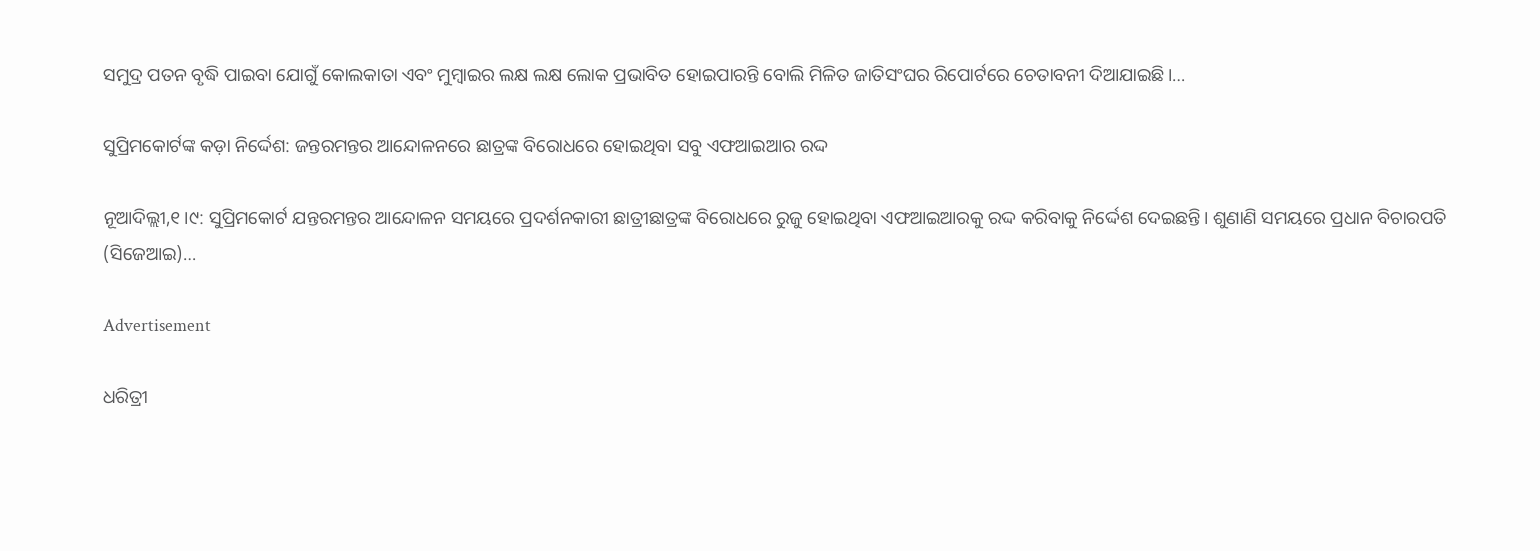ସମୁଦ୍ର ପତନ ବୃଦ୍ଧି ପାଇବା ଯୋଗୁଁ କୋଲକାତା ଏବଂ ମୁମ୍ୱାଇର ଲକ୍ଷ ଲକ୍ଷ ଲୋକ ପ୍ରଭାବିତ ହୋଇପାରନ୍ତି ବୋଲି ମିଳିତ ଜାତିସଂଘର ରିପୋର୍ଟରେ ଚେତାବନୀ ଦିଆଯାଇଛି।…

ସୁପ୍ରିମକୋର୍ଟଙ୍କ କଡ଼ା ନିର୍ଦ୍ଦେଶ: ଜନ୍ତରମନ୍ତର ଆନ୍ଦୋଳନରେ ଛାତ୍ରଙ୍କ ବିରୋଧରେ ହୋଇଥିବା ସବୁ ଏଫଆଇଆର ରଦ୍ଦ

ନୂଆଦିଲ୍ଲୀ,୧।୯: ସୁପ୍ରିମକୋର୍ଟ ଯନ୍ତରମନ୍ତର ଆନ୍ଦୋଳନ ସମୟରେ ପ୍ରଦର୍ଶନକାରୀ ଛାତ୍ରୀଛାତ୍ରଙ୍କ ବିରୋଧରେ ରୁଜୁ ହୋଇଥିବା ଏଫଆଇଆରକୁ ରଦ୍ଦ କରିବାକୁ ନିର୍ଦ୍ଦେଶ ଦେଇଛନ୍ତି। ଶୁଣାଣି ସମୟରେ ପ୍ରଧାନ ବିଚାରପତି (ସିଜେଆଇ)…

Advertisement

ଧରିତ୍ରୀ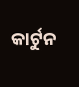କାର୍ଟୁନ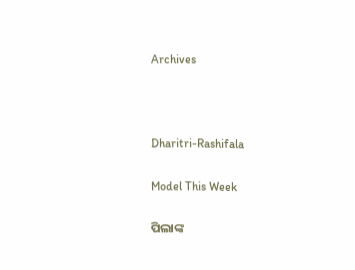Archives



Dharitri-Rashifala

Model This Week

ପିଲାଙ୍କ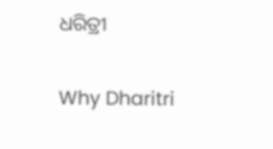ଧରିତ୍ରୀ

Why Dharitri